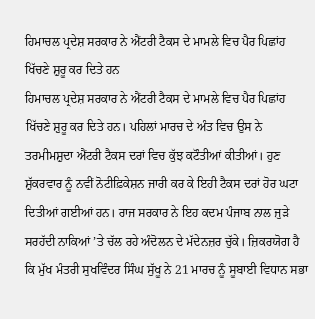ਹਿਮਾਚਲ ਪ੍ਰਦੇਸ਼ ਸਰਕਾਰ ਨੇ ਐਂਟਰੀ ਟੈਕਸ ਦੇ ਮਾਮਲੇ ਵਿਚ ਪੈਰ ਪਿਛਾਂਹ ਖਿੱਚਣੇ ਸ਼ੁਰੂ ਕਰ ਦਿਤੇ ਹਨ
ਹਿਮਾਚਲ ਪ੍ਰਦੇਸ਼ ਸਰਕਾਰ ਨੇ ਐਂਟਰੀ ਟੈਕਸ ਦੇ ਮਾਮਲੇ ਵਿਚ ਪੈਰ ਪਿਛਾਂਹ ਖਿੱਚਣੇ ਸ਼ੁਰੂ ਕਰ ਦਿਤੇ ਹਨ। ਪਹਿਲਾਂ ਮਾਰਚ ਦੇ ਅੰਤ ਵਿਚ ਉਸ ਨੇ ਤਰਮੀਮਸ਼ੁਦਾ ਐਂਟਰੀ ਟੈਕਸ ਦਰਾਂ ਵਿਚ ਕੁੱਝ ਕਟੌਤੀਆਂ ਕੀਤੀਆਂ। ਹੁਣ ਸ਼ੁੱਕਰਵਾਰ ਨੂੰ ਨਵੀਂ ਨੋਟੀਫ਼ਿਕੇਸ਼ਨ ਜਾਰੀ ਕਰ ਕੇ ਇਹੀ ਟੈਕਸ ਦਰਾਂ ਹੋਰ ਘਟਾ ਦਿਤੀਆਂ ਗਈਆਂ ਹਨ। ਰਾਜ ਸਰਕਾਰ ਨੇ ਇਹ ਕਦਮ ਪੰਜਾਬ ਨਾਲ ਜੁੜੇ ਸਰਹੱਦੀ ਨਾਕਿਆਂ ’ਤੇ ਚੱਲ ਰਹੇ ਅੰਦੋਲਨ ਦੇ ਮੱਦੇਨਜ਼ਰ ਚੁੱਕੇ। ਜ਼ਿਕਰਯੋਗ ਹੈ ਕਿ ਮੁੱਖ ਮੰਤਰੀ ਸੁਖਵਿੰਦਰ ਸਿੰਘ ਸੁੱਖੂ ਨੇ 21 ਮਾਰਚ ਨੂੰ ਸੂਬਾਈ ਵਿਧਾਨ ਸਭਾ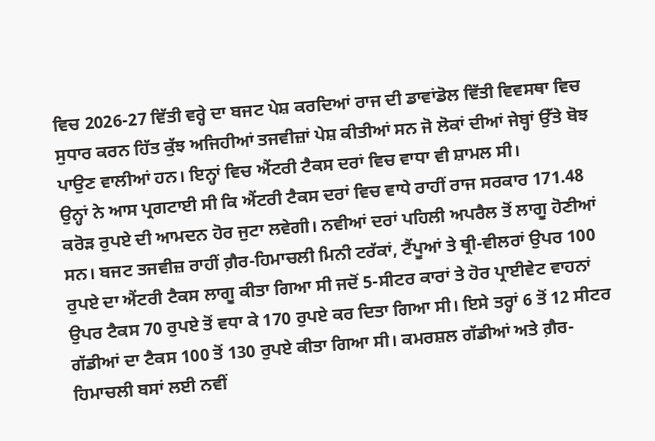ਵਿਚ 2026-27 ਵਿੱਤੀ ਵਰ੍ਹੇ ਦਾ ਬਜਟ ਪੇਸ਼ ਕਰਦਿਆਂ ਰਾਜ ਦੀ ਡਾਵਾਂਡੋਲ ਵਿੱਤੀ ਵਿਵਸਥਾ ਵਿਚ ਸੁਧਾਰ ਕਰਨ ਹਿੱਤ ਕੁੱਝ ਅਜਿਹੀਆਂ ਤਜਵੀਜ਼ਾਂ ਪੇਸ਼ ਕੀਤੀਆਂ ਸਨ ਜੋ ਲੋਕਾਂ ਦੀਆਂ ਜੇਬ੍ਹਾਂ ਉੱਤੇ ਬੋਝ ਪਾਉਣ ਵਾਲੀਆਂ ਹਨ। ਇਨ੍ਹਾਂ ਵਿਚ ਐਂਟਰੀ ਟੈਕਸ ਦਰਾਂ ਵਿਚ ਵਾਧਾ ਵੀ ਸ਼ਾਮਲ ਸੀ।
ਉਨ੍ਹਾਂ ਨੇ ਆਸ ਪ੍ਰਗਟਾਈ ਸੀ ਕਿ ਐਂਟਰੀ ਟੈਕਸ ਦਰਾਂ ਵਿਚ ਵਾਧੇ ਰਾਹੀਂ ਰਾਜ ਸਰਕਾਰ 171.48 ਕਰੋੜ ਰੁਪਏ ਦੀ ਆਮਦਨ ਹੋਰ ਜੁਟਾ ਲਵੇਗੀ। ਨਵੀਆਂ ਦਰਾਂ ਪਹਿਲੀ ਅਪਰੈਲ ਤੋਂ ਲਾਗੂ ਹੋਣੀਆਂ ਸਨ। ਬਜਟ ਤਜਵੀਜ਼ ਰਾਹੀਂ ਗ਼ੈਰ-ਹਿਮਾਚਲੀ ਮਿਨੀ ਟਰੱਕਾਂ, ਟੈਂਪੂਆਂ ਤੇ ਥ੍ਰੀ-ਵੀਲਰਾਂ ਉਪਰ 100 ਰੁਪਏ ਦਾ ਐਂਟਰੀ ਟੈਕਸ ਲਾਗੂ ਕੀਤਾ ਗਿਆ ਸੀ ਜਦੋਂ 5-ਸੀਟਰ ਕਾਰਾਂ ਤੇ ਹੋਰ ਪ੍ਰਾਈਵੇਟ ਵਾਹਨਾਂ ਉਪਰ ਟੈਕਸ 70 ਰੁਪਏ ਤੋਂ ਵਧਾ ਕੇ 170 ਰੁਪਏ ਕਰ ਦਿਤਾ ਗਿਆ ਸੀ। ਇਸੇ ਤਰ੍ਹਾਂ 6 ਤੋਂ 12 ਸੀਟਰ ਗੱਡੀਆਂ ਦਾ ਟੈਕਸ 100 ਤੋਂ 130 ਰੁਪਏ ਕੀਤਾ ਗਿਆ ਸੀ। ਕਮਰਸ਼ਲ ਗੱਡੀਆਂ ਅਤੇ ਗ਼ੈਰ-ਹਿਮਾਚਲੀ ਬਸਾਂ ਲਈ ਨਵੀਂ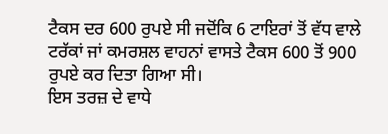ਟੈਕਸ ਦਰ 600 ਰੁਪਏ ਸੀ ਜਦੋਂਕਿ 6 ਟਾਇਰਾਂ ਤੋਂ ਵੱਧ ਵਾਲੇ ਟਰੱਕਾਂ ਜਾਂ ਕਮਰਸ਼ਲ ਵਾਹਨਾਂ ਵਾਸਤੇ ਟੈਕਸ 600 ਤੋਂ 900 ਰੁਪਏ ਕਰ ਦਿਤਾ ਗਿਆ ਸੀ।
ਇਸ ਤਰਜ਼ ਦੇ ਵਾਧੇ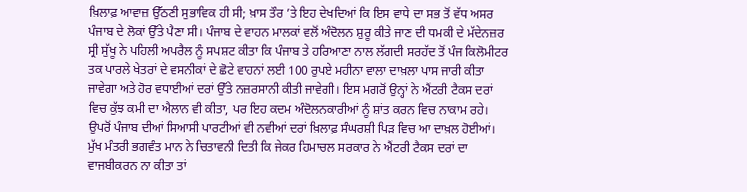ਖ਼ਿਲਾਫ਼ ਆਵਾਜ਼ ਉੱਠਣੀ ਸੁਭਾਵਿਕ ਹੀ ਸੀ; ਖ਼ਾਸ ਤੌਰ ’ਤੇ ਇਹ ਦੇਖਦਿਆਂ ਕਿ ਇਸ ਵਾਧੇ ਦਾ ਸਭ ਤੋਂ ਵੱਧ ਅਸਰ ਪੰਜਾਬ ਦੇ ਲੋਕਾਂ ਉੱਤੇ ਪੈਣਾ ਸੀ। ਪੰਜਾਬ ਦੇ ਵਾਹਨ ਮਾਲਕਾਂ ਵਲੋਂ ਅੰਦੋਲਨ ਸ਼ੁਰੂ ਕੀਤੇ ਜਾਣ ਦੀ ਧਮਕੀ ਦੇ ਮੱਦੇਨਜ਼ਰ ਸ੍ਰੀ ਸੁੱਖੂ ਨੇ ਪਹਿਲੀ ਅਪਰੈਲ ਨੂੰ ਸਪਸ਼ਟ ਕੀਤਾ ਕਿ ਪੰਜਾਬ ਤੇ ਹਰਿਆਣਾ ਨਾਲ ਲੱਗਦੀ ਸਰਹੱਦ ਤੋਂ ਪੰਜ ਕਿਲੋਮੀਟਰ ਤਕ ਪਾਰਲੇ ਖੇਤਰਾਂ ਦੇ ਵਸਨੀਕਾਂ ਦੇ ਛੋਟੇ ਵਾਹਨਾਂ ਲਈ 100 ਰੁਪਏ ਮਹੀਨਾ ਵਾਲਾ ਦਾਖ਼ਲਾ ਪਾਸ ਜਾਰੀ ਕੀਤਾ ਜਾਵੇਗਾ ਅਤੇ ਹੋਰ ਵਧਾਈਆਂ ਦਰਾਂ ਉੱਤੇ ਨਜ਼ਰਸਾਨੀ ਕੀਤੀ ਜਾਵੇਗੀ। ਇਸ ਮਗਰੋਂ ਉਨ੍ਹਾਂ ਨੇ ਐਂਟਰੀ ਟੈਕਸ ਦਰਾਂ ਵਿਚ ਕੁੱਝ ਕਮੀ ਦਾ ਐਲਾਨ ਵੀ ਕੀਤਾ, ਪਰ ਇਹ ਕਦਮ ਅੰਦੋਲਨਕਾਰੀਆਂ ਨੂੰ ਸ਼ਾਂਤ ਕਰਨ ਵਿਚ ਨਾਕਾਮ ਰਹੇ।
ਉਪਰੋਂ ਪੰਜਾਬ ਦੀਆਂ ਸਿਆਸੀ ਪਾਰਟੀਆਂ ਵੀ ਨਵੀਆਂ ਦਰਾਂ ਖ਼ਿਲਾਫ਼ ਸੰਘਰਸ਼ੀ ਪਿੜ ਵਿਚ ਆ ਦਾਖ਼ਲ ਹੋਈਆਂ। ਮੁੱਖ ਮੰਤਰੀ ਭਗਵੰਤ ਮਾਨ ਨੇ ਚਿਤਾਵਨੀ ਦਿਤੀ ਕਿ ਜੇਕਰ ਹਿਮਾਚਲ ਸਰਕਾਰ ਨੇ ਐਂਟਰੀ ਟੈਕਸ ਦਰਾਂ ਦਾ ਵਾਜਬੀਕਰਨ ਨਾ ਕੀਤਾ ਤਾਂ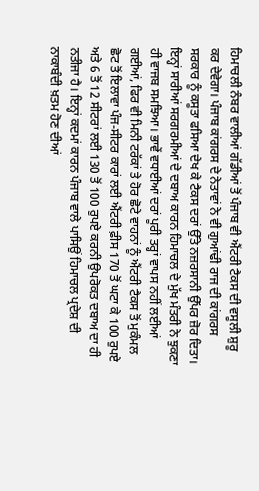ਹਿਮਾਚਲੀ ਨੰਬਰ ਵਾਲੀਆਂ ਗੱਡੀਆਂ ਤੋਂ ਪੰਜਾਬ ਵੀ ਐਂਟਰੀ ਟੈਕਸ ਦੀ ਵਸੂਲੀ ਸ਼ੁਰੂ ਕਰ ਦੇਵੇਗਾ। ਪੰਜਾਬ ਕਾਂਗਰਸ ਦੇ ਨੇਤਾਵਾਂ ਨੇ ਵੀ ਗੁਆਂਢੀ ਰਾਜ ਦੀ ਕਾਂਗਰਸ ਸਰਕਾਰ ਨੂੰ ਕਸੂਤਾ ਫਸਿਆ ਦੇਖ ਕੇ ਟੈਕਸ ਦਰਾਂ ਉੱਤੇ ਨਜ਼ਰਸਾਨੀ ਉੱਪਰ ਜ਼ੋਰ ਦਿਤਾ। ਇਨ੍ਹਾਂ ਸਾਰੀਆਂ ਸਰਗਰਮੀਆਂ ਦੇ ਦਬਾਅ ਕਾਰਨ ਹਿਮਾਚਲ ਦੇ ਮੁੱਖ ਮੰਤਰੀ ਨੇ ਝੁਕਣਾ ਹੀ ਵਾਜਬ ਸਮਝਿਆ। ਭਾਵੇਂ ਵਧਾਈਆਂ ਦਰਾਂ ਪੂਰੀ ਤਰ੍ਹਾਂ ਵਾਪਸ ਨਹੀਂ ਲਈਆਂ ਗਈਆਂ, ਫਿਰ ਵੀ ਮਿਨੀ ਟਰੱਕਾਂ ਤੇ ਹੋਰ ਛੋਟੇ ਵਾਹਨਾਂ ਨੂੰ ਐਂਟਰੀ ਟੈਕਸ ਤੋਂ ਮੁਕੰਮਲ ਛੋਟ ਤੋਂ ਇਲਾਵਾ ਪੰਜ-ਸੀਟਰ ਕਾਰਾਂ ਲਈ ਐਂਟਰੀ ਫ਼ੀਸ 170 ਤੋਂ ਘਟਾ ਕੇ 100 ਰੁਪਏ ਅਤੇ 6 ਤੋਂ 12 ਸੀਟਰਾਂ ਲਈ 130 ਤੋਂ 100 ਰੁਪਏ ਕਰਨੀ ਉਪਰੋਕਤ ਦਬਾਅ ਦਾ ਹੀ ਨਤੀਜਾ ਹੈ। ਇਨ੍ਹਾਂ ਕਦਮਾਂ ਕਾਰਨ ਪੰਜਾਬ ਵਾਲੇ ਪਾਸਿਉਂ ਹਿਮਾਚਲ ਪ੍ਰਦੇਸ਼ ਦੀ ਨਾਕਾਬੰਦੀ ਖ਼ਤਮ ਹੋਣ ਦੀਆਂ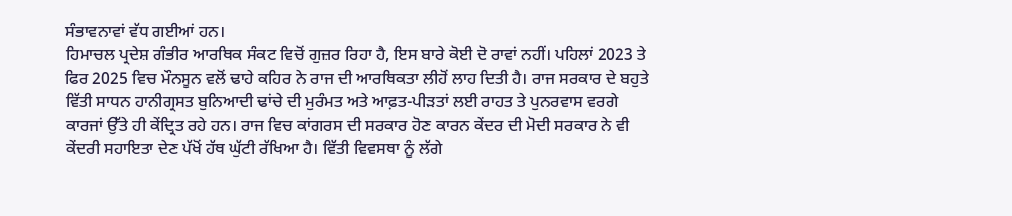ਸੰਭਾਵਨਾਵਾਂ ਵੱਧ ਗਈਆਂ ਹਨ।
ਹਿਮਾਚਲ ਪ੍ਰਦੇਸ਼ ਗੰਭੀਰ ਆਰਥਿਕ ਸੰਕਟ ਵਿਚੋਂ ਗੁਜ਼ਰ ਰਿਹਾ ਹੈ, ਇਸ ਬਾਰੇ ਕੋਈ ਦੋ ਰਾਵਾਂ ਨਹੀਂ। ਪਹਿਲਾਂ 2023 ਤੇ ਫਿਰ 2025 ਵਿਚ ਮੌਨਸੂਨ ਵਲੋਂ ਢਾਹੇ ਕਹਿਰ ਨੇ ਰਾਜ ਦੀ ਆਰਥਿਕਤਾ ਲੀਹੋਂ ਲਾਹ ਦਿਤੀ ਹੈ। ਰਾਜ ਸਰਕਾਰ ਦੇ ਬਹੁਤੇ ਵਿੱਤੀ ਸਾਧਨ ਹਾਨੀਗ੍ਰਸਤ ਬੁਨਿਆਦੀ ਢਾਂਚੇ ਦੀ ਮੁਰੰਮਤ ਅਤੇ ਆਫ਼ਤ-ਪੀੜਤਾਂ ਲਈ ਰਾਹਤ ਤੇ ਪੁਨਰਵਾਸ ਵਰਗੇ ਕਾਰਜਾਂ ਉੱਤੇ ਹੀ ਕੇਂਦ੍ਰਿਤ ਰਹੇ ਹਨ। ਰਾਜ ਵਿਚ ਕਾਂਗਰਸ ਦੀ ਸਰਕਾਰ ਹੋਣ ਕਾਰਨ ਕੇਂਦਰ ਦੀ ਮੋਦੀ ਸਰਕਾਰ ਨੇ ਵੀ ਕੇਂਦਰੀ ਸਹਾਇਤਾ ਦੇਣ ਪੱਖੋਂ ਹੱਥ ਘੁੱਟੀ ਰੱਖਿਆ ਹੈ। ਵਿੱਤੀ ਵਿਵਸਥਾ ਨੂੰ ਲੱਗੇ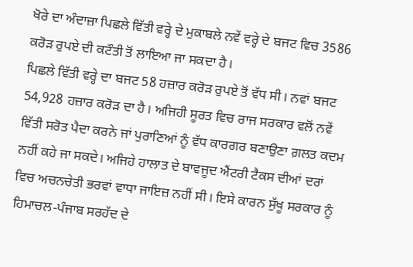ਖੋਰੇ ਦਾ ਅੰਦਾਜ਼ਾ ਪਿਛਲੇ ਵਿੱਤੀ ਵਰ੍ਹੇ ਦੇ ਮੁਕਾਬਲੇ ਨਵੇਂ ਵਰ੍ਹੇ ਦੇ ਬਜਟ ਵਿਚ 3586 ਕਰੋੜ ਰੁਪਏ ਦੀ ਕਟੌਤੀ ਤੋਂ ਲਾਇਆ ਜਾ ਸਕਦਾ ਹੈ।
ਪਿਛਲੇ ਵਿੱਤੀ ਵਰ੍ਹੇ ਦਾ ਬਜਟ 58 ਹਜ਼ਾਰ ਕਰੋੜ ਰੁਪਏ ਤੋਂ ਵੱਧ ਸੀ। ਨਵਾਂ ਬਜਟ 54,928 ਹਜ਼ਾਰ ਕਰੋੜ ਦਾ ਹੈ। ਅਜਿਹੀ ਸੂਰਤ ਵਿਚ ਰਾਜ ਸਰਕਾਰ ਵਲੋਂ ਨਵੇਂ ਵਿੱਤੀ ਸਰੋਤ ਪੈਦਾ ਕਰਨੇ ਜਾਂ ਪੁਰਾਣਿਆਂ ਨੂੰ ਵੱਧ ਕਾਰਗਰ ਬਣਾਉਣਾ ਗ਼ਲਤ ਕਦਮ ਨਹੀਂ ਕਹੇ ਜਾ ਸਕਦੇ। ਅਜਿਹੇ ਹਾਲਾਤ ਦੇ ਬਾਵਜੂਦ ਐਂਟਰੀ ਟੈਕਸ ਦੀਆਂ ਦਰਾਂ ਵਿਚ ਅਚਨਚੇਤੀ ਭਰਵਾਂ ਵਾਧਾ ਜਾਇਜ਼ ਨਹੀਂ ਸੀ। ਇਸੇ ਕਾਰਨ ਸੁੱਖੂ ਸਰਕਾਰ ਨੂੰ ਹਿਮਾਚਲ-ਪੰਜਾਬ ਸਰਹੱਦ ਦੇ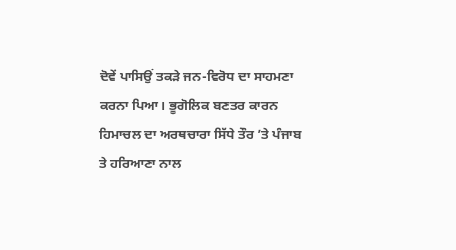ਦੋਵੇਂ ਪਾਸਿਉਂ ਤਕੜੇ ਜਨ-ਵਿਰੋਧ ਦਾ ਸਾਹਮਣਾ ਕਰਨਾ ਪਿਆ। ਭੂਗੋਲਿਕ ਬਣਤਰ ਕਾਰਨ ਹਿਮਾਚਲ ਦਾ ਅਰਥਚਾਰਾ ਸਿੱਧੇ ਤੌਰ ’ਤੇ ਪੰਜਾਬ ਤੇ ਹਰਿਆਣਾ ਨਾਲ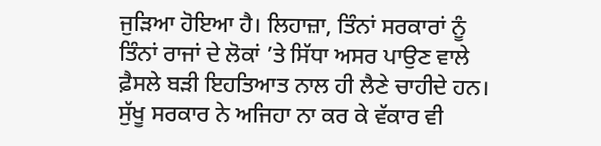ਜੁੜਿਆ ਹੋਇਆ ਹੈ। ਲਿਹਾਜ਼ਾ, ਤਿੰਨਾਂ ਸਰਕਾਰਾਂ ਨੂੰ ਤਿੰਨਾਂ ਰਾਜਾਂ ਦੇ ਲੋਕਾਂ ’ਤੇ ਸਿੱਧਾ ਅਸਰ ਪਾਉਣ ਵਾਲੇ ਫ਼ੈਸਲੇ ਬੜੀ ਇਹਤਿਆਤ ਨਾਲ ਹੀ ਲੈਣੇ ਚਾਹੀਦੇ ਹਨ। ਸੁੱਖੂ ਸਰਕਾਰ ਨੇ ਅਜਿਹਾ ਨਾ ਕਰ ਕੇ ਵੱਕਾਰ ਵੀ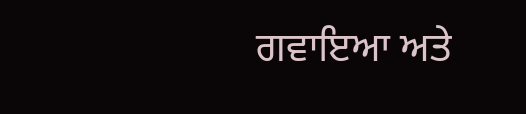ਗਵਾਇਆ ਅਤੇ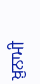ਖ਼ੁਨਾਮੀ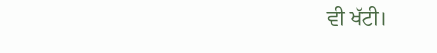ਵੀ ਖੱਟੀ।